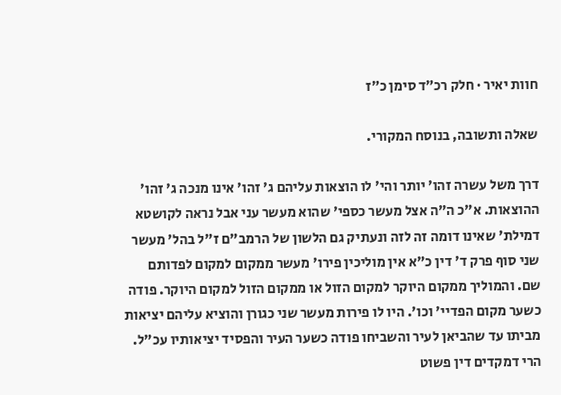חוות יאיר · חלק רכ״ד סימן כ״ז

שאלה ותשובה, בנוסח המקורי.

דרך משל עשרה זהו' יותר והי' לו הוצאות עליהם ג' זהו' אינו מנכה ג' זהו' ההוצאות. א"כ ה"ה אצל מעשר כספי' שהוא מעשר עני אבל נראה לקושטא דמילת' שאינו דומה זה לזה ונעתיק גם הלשון של הרמב"ם ז"ל בהל' מעשר שני סוף פרק ד' דין כ"א אין מוליכין פירו' מעשר ממקום למקום לפדותם שם. והמוליך ממקום היוקר למקום הזול או ממקום הזול למקום היוקר. פודה כשער מקום הפדיי' וכו'. היו לו פירות מעשר שני כגורן והוציא עליהם יציאות מביתו עד שהביאן לעיר והשביחו פודה כשער העיר והפסיד יציאותיו עכ"ל. הרי דמקדים דין פשוט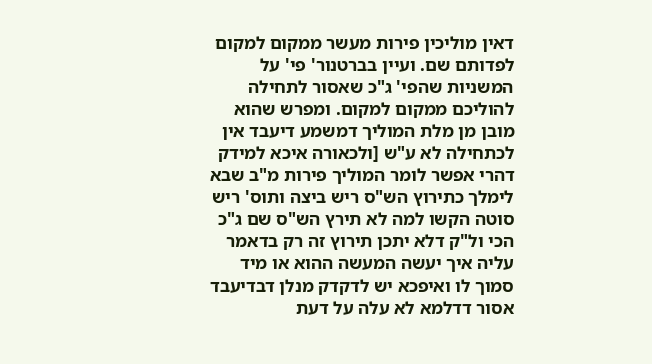דאין מוליכין פירות מעשר ממקום למקום לפדותם שם. ועיין בברטנור' פי' על המשניות שהפי' ג"כ שאסור לתחילה להוליכם ממקום למקום. ומפרש שהוא מובן מן מלת המוליך דמשמע דיעבד אין לכתחילה לא ע"ש [ולכאורה איכא למידק דהרי אפשר לומר המוליך פירות מ"ב שבא לימלך כתירוץ הש"ס ריש ביצה ותוס' ריש סוטה הקשו למה לא תירץ הש"ס שם ג"כ הכי ול"ק דלא יתכן תירוץ זה רק בדאמר עליה איך יעשה המעשה ההוא או מיד סמוך לו ואיפכא יש לדקדק מנלן דבדיעבד אסור דדלמא לא עלה על דעת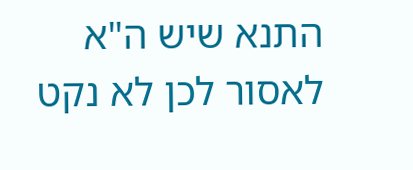התנא שיש ה"א לאסור לכן לא נקט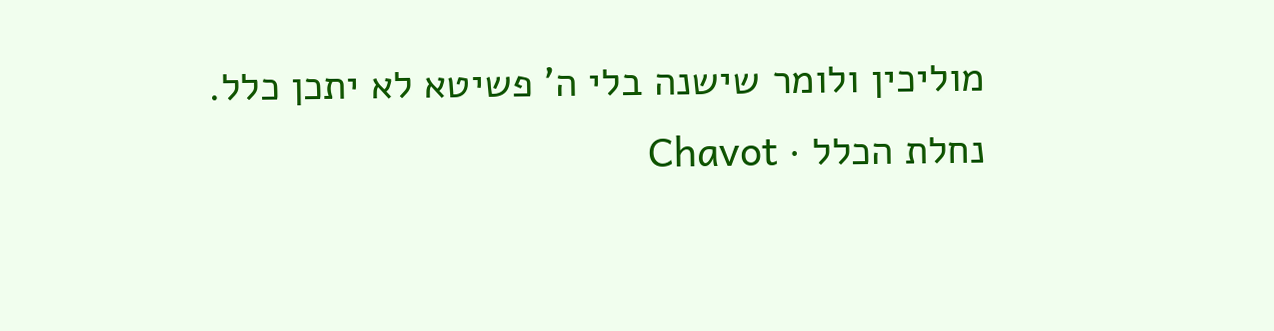מוליכין ולומר שישנה בלי ה' פשיטא לא יתכן כלל.
נחלת הכלל · Chavot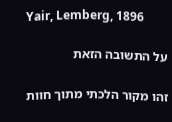Yair, Lemberg, 1896

על התשובה הזאת

זהו מקור הלכתי מתוך חוות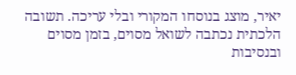יאיר, מוצג בנוסחו המקורי ובלי עריכה. תשובה הלכתית נכתבה לשואל מסוים, בזמן מסוים ובנסיבות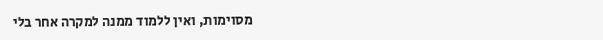מסוימות, ואין ללמוד ממנה למקרה אחר בלי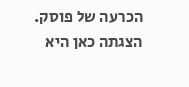הכרעה של פוסק. הצגתה כאן היא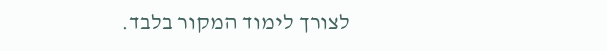לצורך לימוד המקור בלבד.